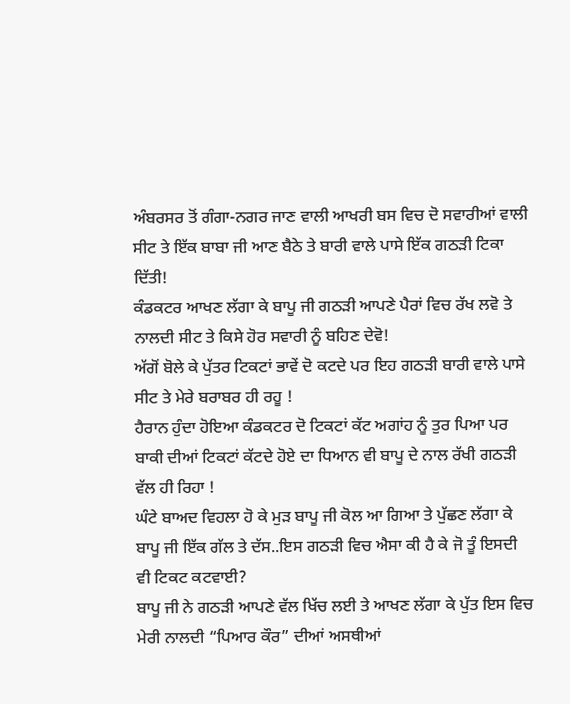ਅੰਬਰਸਰ ਤੋਂ ਗੰਗਾ-ਨਗਰ ਜਾਣ ਵਾਲੀ ਆਖਰੀ ਬਸ ਵਿਚ ਦੋ ਸਵਾਰੀਆਂ ਵਾਲੀ ਸੀਟ ਤੇ ਇੱਕ ਬਾਬਾ ਜੀ ਆਣ ਬੈਠੇ ਤੇ ਬਾਰੀ ਵਾਲੇ ਪਾਸੇ ਇੱਕ ਗਠੜੀ ਟਿਕਾ ਦਿੱਤੀ!
ਕੰਡਕਟਰ ਆਖਣ ਲੱਗਾ ਕੇ ਬਾਪੂ ਜੀ ਗਠੜੀ ਆਪਣੇ ਪੈਰਾਂ ਵਿਚ ਰੱਖ ਲਵੋ ਤੇ ਨਾਲਦੀ ਸੀਟ ਤੇ ਕਿਸੇ ਹੋਰ ਸਵਾਰੀ ਨੂੰ ਬਹਿਣ ਦੇਵੋ!
ਅੱਗੋਂ ਬੋਲੇ ਕੇ ਪੁੱਤਰ ਟਿਕਟਾਂ ਭਾਵੇਂ ਦੋ ਕਟਦੇ ਪਰ ਇਹ ਗਠੜੀ ਬਾਰੀ ਵਾਲੇ ਪਾਸੇ ਸੀਟ ਤੇ ਮੇਰੇ ਬਰਾਬਰ ਹੀ ਰਹੂ !
ਹੈਰਾਨ ਹੁੰਦਾ ਹੋਇਆ ਕੰਡਕਟਰ ਦੋ ਟਿਕਟਾਂ ਕੱਟ ਅਗਾਂਹ ਨੂੰ ਤੁਰ ਪਿਆ ਪਰ ਬਾਕੀ ਦੀਆਂ ਟਿਕਟਾਂ ਕੱਟਦੇ ਹੋਏ ਦਾ ਧਿਆਨ ਵੀ ਬਾਪੂ ਦੇ ਨਾਲ ਰੱਖੀ ਗਠੜੀ ਵੱਲ ਹੀ ਰਿਹਾ !
ਘੰਟੇ ਬਾਅਦ ਵਿਹਲਾ ਹੋ ਕੇ ਮੁੜ ਬਾਪੂ ਜੀ ਕੋਲ ਆ ਗਿਆ ਤੇ ਪੁੱਛਣ ਲੱਗਾ ਕੇ ਬਾਪੂ ਜੀ ਇੱਕ ਗੱਲ ਤੇ ਦੱਸ..ਇਸ ਗਠੜੀ ਵਿਚ ਐਸਾ ਕੀ ਹੈ ਕੇ ਜੋ ਤੂੰ ਇਸਦੀ ਵੀ ਟਿਕਟ ਕਟਵਾਈ?
ਬਾਪੂ ਜੀ ਨੇ ਗਠੜੀ ਆਪਣੇ ਵੱਲ ਖਿੱਚ ਲਈ ਤੇ ਆਖਣ ਲੱਗਾ ਕੇ ਪੁੱਤ ਇਸ ਵਿਚ ਮੇਰੀ ਨਾਲਦੀ “ਪਿਆਰ ਕੌਰ” ਦੀਆਂ ਅਸਥੀਆਂ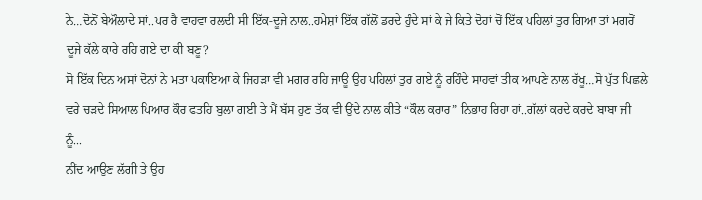ਨੇ…ਦੋਨੋਂ ਬੇਔਲਾਦੇ ਸਾਂ..ਪਰ ਰੈ ਵਾਹਵਾ ਰਲਦੀ ਸੀ ਇੱਕ-ਦੂਜੇ ਨਾਲ..ਹਮੇਸ਼ਾਂ ਇੱਕ ਗੱਲੋਂ ਡਰਦੇ ਹੁੰਦੇ ਸਾਂ ਕੇ ਜੇ ਕਿਤੇ ਦੋਹਾਂ ਚੋਂ ਇੱਕ ਪਹਿਲਾਂ ਤੁਰ ਗਿਆ ਤਾਂ ਮਗਰੋਂ ਦੂਜੇ ਕੱਲੇ ਕਾਰੇ ਰਹਿ ਗਏ ਦਾ ਕੀ ਬਣੂ?
ਸੋ ਇੱਕ ਦਿਨ ਅਸਾਂ ਦੋਨਾਂ ਨੇ ਮਤਾ ਪਕਾਇਆ ਕੇ ਜਿਹੜਾ ਵੀ ਮਗਰ ਰਹਿ ਜਾਊ ਉਹ ਪਹਿਲਾਂ ਤੁਰ ਗਏ ਨੂੰ ਰਹਿੰਦੇ ਸਾਹਵਾਂ ਤੀਕ ਆਪਣੇ ਨਾਲ ਰੱਖੂ…ਸੋ ਪੁੱਤ ਪਿਛਲੇ ਵਰੇ ਚੜਦੇ ਸਿਆਲ ਪਿਆਰ ਕੌਰ ਫਤਹਿ ਬੁਲਾ ਗਈ ਤੇ ਮੈਂ ਬੱਸ ਹੁਣ ਤੱਕ ਵੀ ਉਂਦੇ ਨਾਲ ਕੀਤੇ “ਕੌਲ ਕਰਾਰ” ਨਿਭਾਹ ਰਿਹਾ ਹਾਂ..ਗੱਲਾਂ ਕਰਦੇ ਕਰਦੇ ਬਾਬਾ ਜੀ ਨੂੰ...
ਨੀਂਦ ਆਉਣ ਲੱਗੀ ਤੇ ਉਹ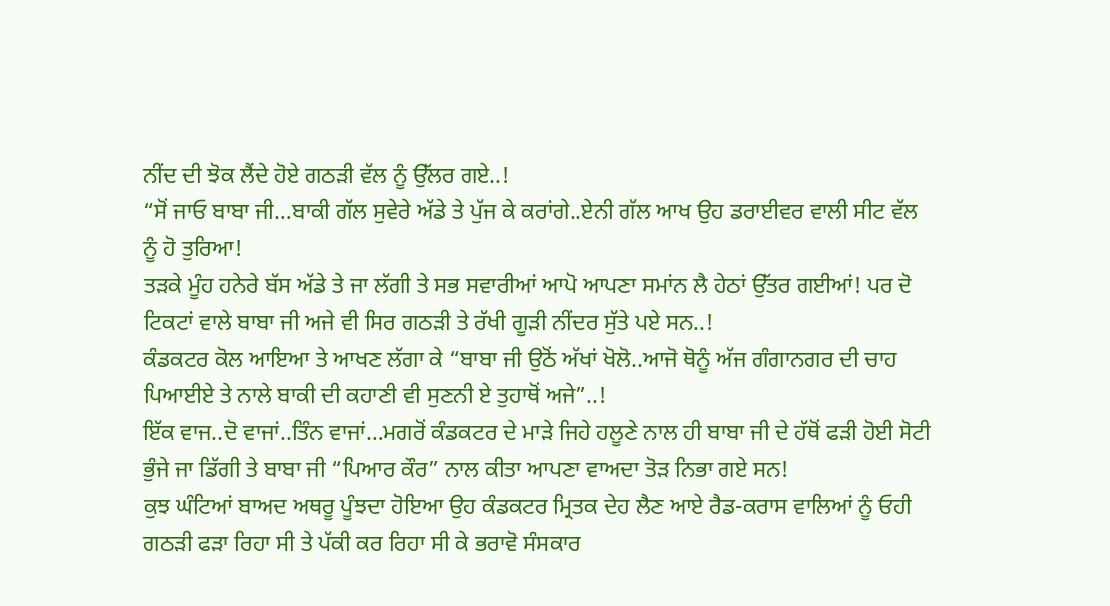ਨੀਂਦ ਦੀ ਝੋਕ ਲੈਂਦੇ ਹੋਏ ਗਠੜੀ ਵੱਲ ਨੂੰ ਉੱਲਰ ਗਏ..!
“ਸੋਂ ਜਾਓ ਬਾਬਾ ਜੀ…ਬਾਕੀ ਗੱਲ ਸੁਵੇਰੇ ਅੱਡੇ ਤੇ ਪੁੱਜ ਕੇ ਕਰਾਂਗੇ..ਏਨੀ ਗੱਲ ਆਖ ਉਹ ਡਰਾਈਵਰ ਵਾਲੀ ਸੀਟ ਵੱਲ ਨੂੰ ਹੋ ਤੁਰਿਆ!
ਤੜਕੇ ਮੂੰਹ ਹਨੇਰੇ ਬੱਸ ਅੱਡੇ ਤੇ ਜਾ ਲੱਗੀ ਤੇ ਸਭ ਸਵਾਰੀਆਂ ਆਪੋ ਆਪਣਾ ਸਮਾਂਨ ਲੈ ਹੇਠਾਂ ਉੱਤਰ ਗਈਆਂ! ਪਰ ਦੋ ਟਿਕਟਾਂ ਵਾਲੇ ਬਾਬਾ ਜੀ ਅਜੇ ਵੀ ਸਿਰ ਗਠੜੀ ਤੇ ਰੱਖੀ ਗੂੜੀ ਨੀਂਦਰ ਸੁੱਤੇ ਪਏ ਸਨ..!
ਕੰਡਕਟਰ ਕੋਲ ਆਇਆ ਤੇ ਆਖਣ ਲੱਗਾ ਕੇ “ਬਾਬਾ ਜੀ ਉਠੋਂ ਅੱਖਾਂ ਖੋਲੋ..ਆਜੋ ਥੋਨੂੰ ਅੱਜ ਗੰਗਾਨਗਰ ਦੀ ਚਾਹ ਪਿਆਈਏ ਤੇ ਨਾਲੇ ਬਾਕੀ ਦੀ ਕਹਾਣੀ ਵੀ ਸੁਣਨੀ ਏ ਤੁਹਾਥੋਂ ਅਜੇ”..!
ਇੱਕ ਵਾਜ..ਦੋ ਵਾਜਾਂ..ਤਿੰਨ ਵਾਜਾਂ…ਮਗਰੋਂ ਕੰਡਕਟਰ ਦੇ ਮਾੜੇ ਜਿਹੇ ਹਲੂਣੇ ਨਾਲ ਹੀ ਬਾਬਾ ਜੀ ਦੇ ਹੱਥੋਂ ਫੜੀ ਹੋਈ ਸੋਟੀ ਭੁੰਜੇ ਜਾ ਡਿੱਗੀ ਤੇ ਬਾਬਾ ਜੀ “ਪਿਆਰ ਕੌਰ” ਨਾਲ ਕੀਤਾ ਆਪਣਾ ਵਾਅਦਾ ਤੋੜ ਨਿਭਾ ਗਏ ਸਨ!
ਕੁਝ ਘੰਟਿਆਂ ਬਾਅਦ ਅਥਰੂ ਪੂੰਝਦਾ ਹੋਇਆ ਉਹ ਕੰਡਕਟਰ ਮ੍ਰਿਤਕ ਦੇਹ ਲੈਣ ਆਏ ਰੈਡ-ਕਰਾਸ ਵਾਲਿਆਂ ਨੂੰ ਓਹੀ ਗਠੜੀ ਫੜਾ ਰਿਹਾ ਸੀ ਤੇ ਪੱਕੀ ਕਰ ਰਿਹਾ ਸੀ ਕੇ ਭਰਾਵੋ ਸੰਸਕਾਰ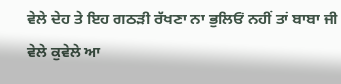ਵੇਲੇ ਦੇਹ ਤੇ ਇਹ ਗਠੜੀ ਰੱਖਣਾ ਨਾ ਭੁਲਿਓਂ ਨਹੀਂ ਤਾਂ ਬਾਬਾ ਜੀ ਵੇਲੇ ਕੁਵੇਲੇ ਆ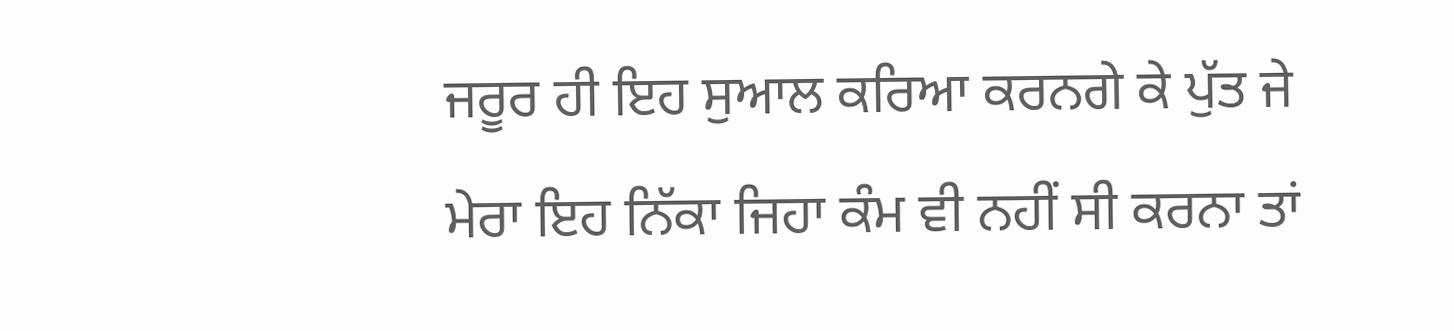ਜਰੂਰ ਹੀ ਇਹ ਸੁਆਲ ਕਰਿਆ ਕਰਨਗੇ ਕੇ ਪੁੱਤ ਜੇ ਮੇਰਾ ਇਹ ਨਿੱਕਾ ਜਿਹਾ ਕੰਮ ਵੀ ਨਹੀਂ ਸੀ ਕਰਨਾ ਤਾਂ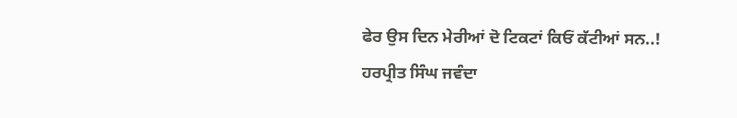ਫੇਰ ਉਸ ਦਿਨ ਮੇਰੀਆਂ ਦੋ ਟਿਕਟਾਂ ਕਿਓਂ ਕੱਟੀਆਂ ਸਨ..!
ਹਰਪ੍ਰੀਤ ਸਿੰਘ ਜਵੰਦਾ